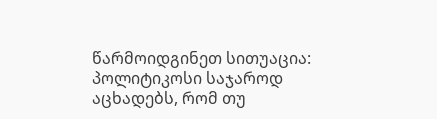წარმოიდგინეთ სითუაცია: პოლიტიკოსი საჯაროდ აცხადებს, რომ თუ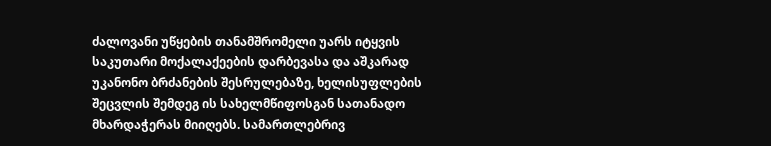ძალოვანი უწყების თანამშრომელი უარს იტყვის საკუთარი მოქალაქეების დარბევასა და აშკარად უკანონო ბრძანების შესრულებაზე, ხელისუფლების შეცვლის შემდეგ ის სახელმწიფოსგან სათანადო მხარდაჭერას მიიღებს. სამართლებრივ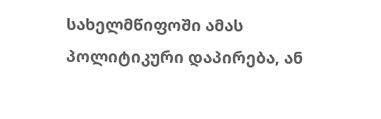სახელმწიფოში ამას პოლიტიკური დაპირება, ან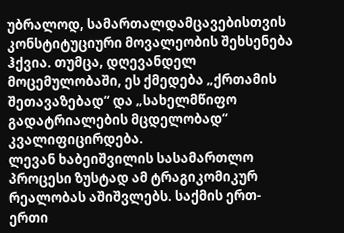უბრალოდ, სამართალდამცავებისთვის კონსტიტუციური მოვალეობის შეხსენება ჰქვია. თუმცა, დღევანდელ მოცემულობაში, ეს ქმედება „ქრთამის შეთავაზებად“ და „სახელმწიფო გადატრიალების მცდელობად“ კვალიფიცირდება.
ლევან ხაბეიშვილის სასამართლო პროცესი ზუსტად ამ ტრაგიკომიკურ რეალობას აშიშვლებს. საქმის ერთ-ერთი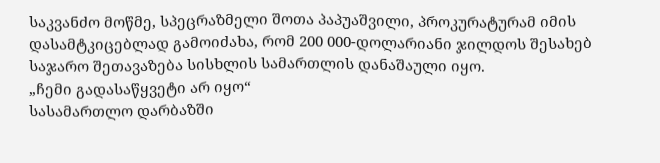საკვანძო მოწმე, სპეცრაზმელი შოთა პაპუაშვილი, პროკურატურამ იმის დასამტკიცებლად გამოიძახა, რომ 200 000-დოლარიანი ჯილდოს შესახებ საჯარო შეთავაზება სისხლის სამართლის დანაშაული იყო.
„ჩემი გადასაწყვეტი არ იყო“
სასამართლო დარბაზში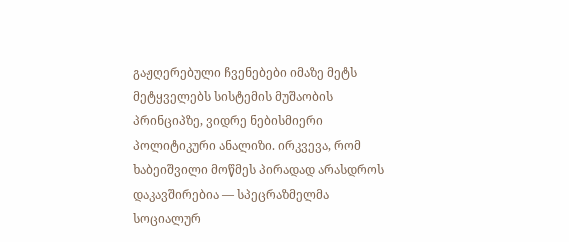გაჟღერებული ჩვენებები იმაზე მეტს მეტყველებს სისტემის მუშაობის პრინციპზე, ვიდრე ნებისმიერი პოლიტიკური ანალიზი. ირკვევა, რომ ხაბეიშვილი მოწმეს პირადად არასდროს დაკავშირებია — სპეცრაზმელმა სოციალურ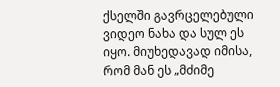ქსელში გავრცელებული ვიდეო ნახა და სულ ეს იყო. მიუხედავად იმისა, რომ მან ეს „მძიმე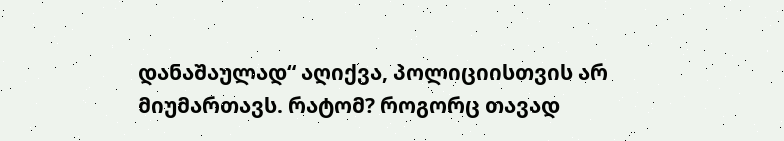დანაშაულად“ აღიქვა, პოლიციისთვის არ მიუმართავს. რატომ? როგორც თავად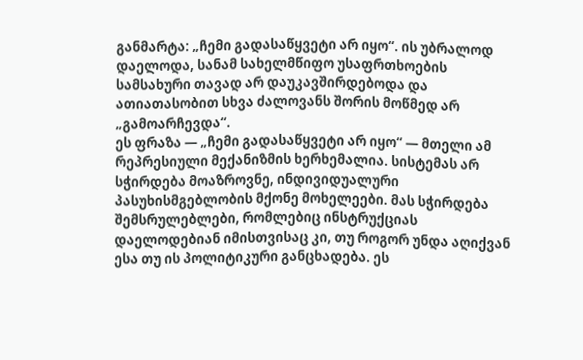განმარტა: „ჩემი გადასაწყვეტი არ იყო“. ის უბრალოდ დაელოდა, სანამ სახელმწიფო უსაფრთხოების სამსახური თავად არ დაუკავშირდებოდა და ათიათასობით სხვა ძალოვანს შორის მოწმედ არ „გამოარჩევდა“.
ეს ფრაზა — „ჩემი გადასაწყვეტი არ იყო“ — მთელი ამ რეპრესიული მექანიზმის ხერხემალია. სისტემას არ სჭირდება მოაზროვნე, ინდივიდუალური პასუხისმგებლობის მქონე მოხელეები. მას სჭირდება შემსრულებლები, რომლებიც ინსტრუქციას დაელოდებიან იმისთვისაც კი, თუ როგორ უნდა აღიქვან ესა თუ ის პოლიტიკური განცხადება. ეს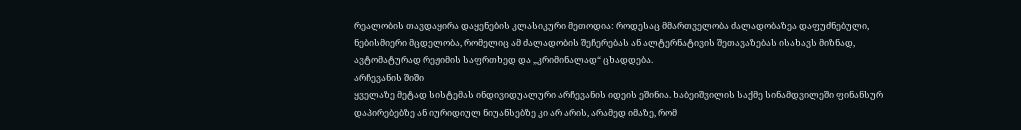რეალობის თავდაყირა დაყენების კლასიკური მეთოდია: როდესაც მმართველობა ძალადობაზეა დაფუძნებული, ნებისმიერი მცდელობა, რომელიც ამ ძალადობის შეჩერებას ან ალტერნატივის შეთავაზებას ისახავს მიზნად, ავტომატურად რეჟიმის საფრთხედ და „კრიმინალად“ ცხადდება.
არჩევანის შიში
ყველაზე მეტად სისტემას ინდივიდუალური არჩევანის იდეის ეშინია. ხაბეიშვილის საქმე სინამდვილეში ფინანსურ დაპირებებზე ან იურიდიულ ნიუანსებზე კი არ არის, არამედ იმაზე, რომ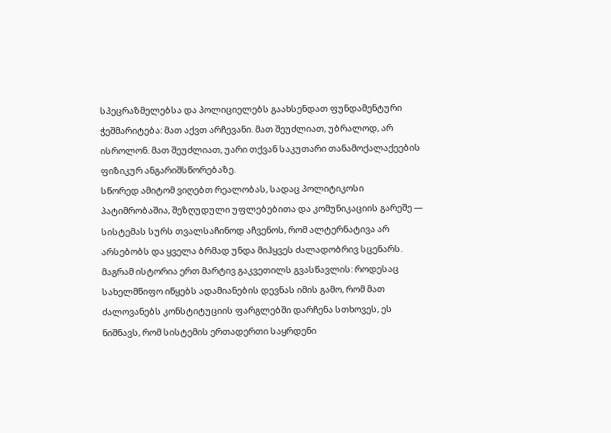სპეცრაზმელებსა და პოლიციელებს გაახსენდათ ფუნდამენტური ჭეშმარიტება: მათ აქვთ არჩევანი. მათ შეუძლიათ, უბრალოდ, არ ისროლონ. მათ შეუძლიათ, უარი თქვან საკუთარი თანამოქალაქეების ფიზიკურ ანგარიშსწორებაზე.
სწორედ ამიტომ ვიღებთ რეალობას, სადაც პოლიტიკოსი პატიმრობაშია, შეზღუდული უფლებებითა და კომუნიკაციის გარეშე — სისტემას სურს თვალსაჩინოდ აჩვენოს, რომ ალტერნატივა არ არსებობს და ყველა ბრმად უნდა მიჰყვეს ძალადობრივ სცენარს.
მაგრამ ისტორია ერთ მარტივ გაკვეთილს გვასწავლის: როდესაც სახელმწიფო იწყებს ადამიანების დევნას იმის გამო, რომ მათ ძალოვანებს კონსტიტუციის ფარგლებში დარჩენა სთხოვეს, ეს ნიშნავს, რომ სისტემის ერთადერთი საყრდენი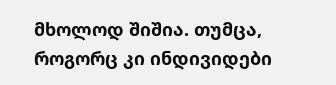მხოლოდ შიშია. თუმცა, როგორც კი ინდივიდები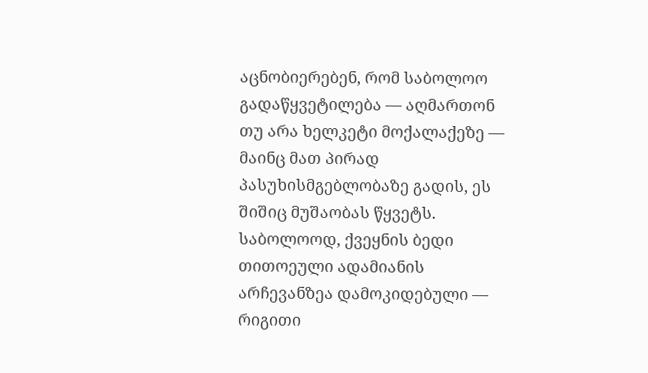აცნობიერებენ, რომ საბოლოო გადაწყვეტილება — აღმართონ თუ არა ხელკეტი მოქალაქეზე — მაინც მათ პირად პასუხისმგებლობაზე გადის, ეს შიშიც მუშაობას წყვეტს. საბოლოოდ, ქვეყნის ბედი თითოეული ადამიანის არჩევანზეა დამოკიდებული — რიგითი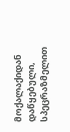მოქალაქიდან დაწყებული, სპეცრაზმელით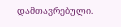დამთავრებული.